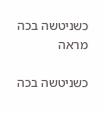כשניטשה בכה
מראה

כשניטשה בכה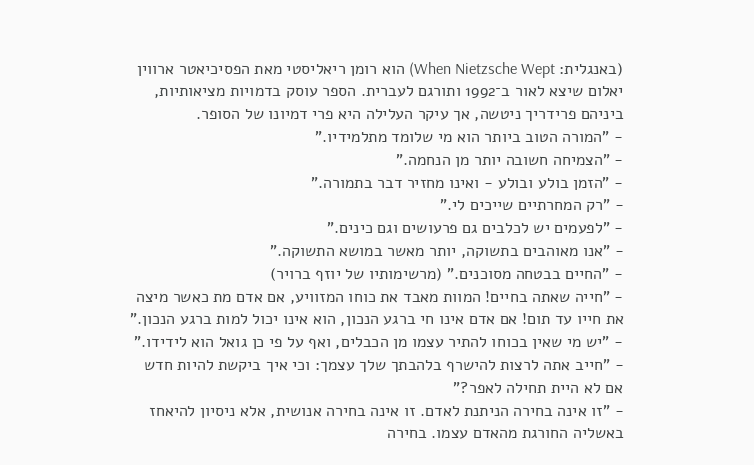(באנגלית: When Nietzsche Wept) הוא רומן ריאליסטי מאת הפסיכיאטר ארווין יאלום שיצא לאור ב־1992 ותורגם לעברית. הספר עוסק בדמויות מציאותיות, ביניהם פרידריך ניטשה, אך עיקר העלילה היא פרי דמיונו של הסופר.
- "המורה הטוב ביותר הוא מי שלומד מתלמידיו."
- "הצמיחה חשובה יותר מן הנחמה."
- "הזמן בולע ובולע - ואינו מחזיר דבר בתמורה."
- "רק המחרתיים שייכים לי."
- "לפעמים יש לכלבים גם פרעושים וגם כינים."
- "אנו מאוהבים בתשוקה, יותר מאשר במושא התשוקה."
- "החיים בבטחה מסוכנים." (מרשימותיו של יוזף ברויר)
- "חייה שאתה בחיים! המוות מאבד את כוחו המזוויע, אם אדם מת כאשר מיצה את חייו עד תום! אם אדם אינו חי ברגע הנכון, הוא אינו יכול למות ברגע הנכון."
- "יש מי שאין בכוחו להתיר עצמו מן הכבלים, ואף על פי כן גואל הוא לידידו."
- "חייב אתה לרצות להישרף בלהבתך שלך עצמך: וכי איך ביקשת להיות חדש אם לא היית תחילה לאפר?"
- "זו אינה בחירה הניתנת לאדם. זו אינה בחירה אנושית, אלא ניסיון להיאחז באשליה החורגת מהאדם עצמו. בחירה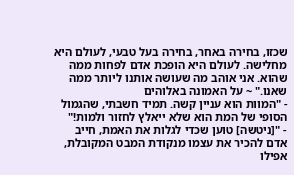שכזו, בחירה באחר, בחירה בעל טבעי, לעולם היא מחלישה. לעולם היא הופכת אדם לפחות ממה שהוא. אני אוהב מה שעושה אותנו ליותר ממה שאנו." ~ על האמונה באלוהים
- "המוות הוא עניין קשה. תמיד חשבתי, שהגמול הסופי של המת הוא שלא ייאלץ לחזור ולמות!"
- "[ניטשה] טוען שכדי לגלות את האמת, חייב אדם להכיר את עצמו מנקודת המבט המקובלת, אפילו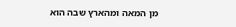מן המאה ומהארץ שבה הוא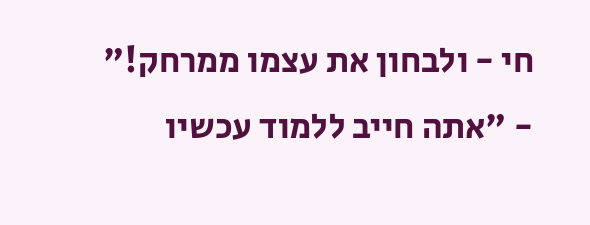חי - ולבחון את עצמו ממרחק!"
- "אתה חייב ללמוד עכשיו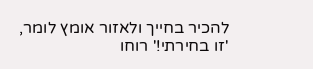להכיר בחייך ולאזור אומץ לומר, 'זו בחירתי!' רוחו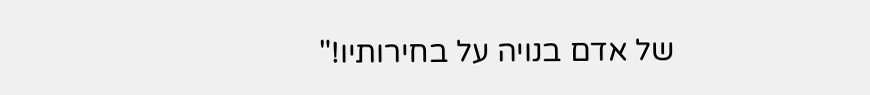של אדם בנויה על בחירותיו!"